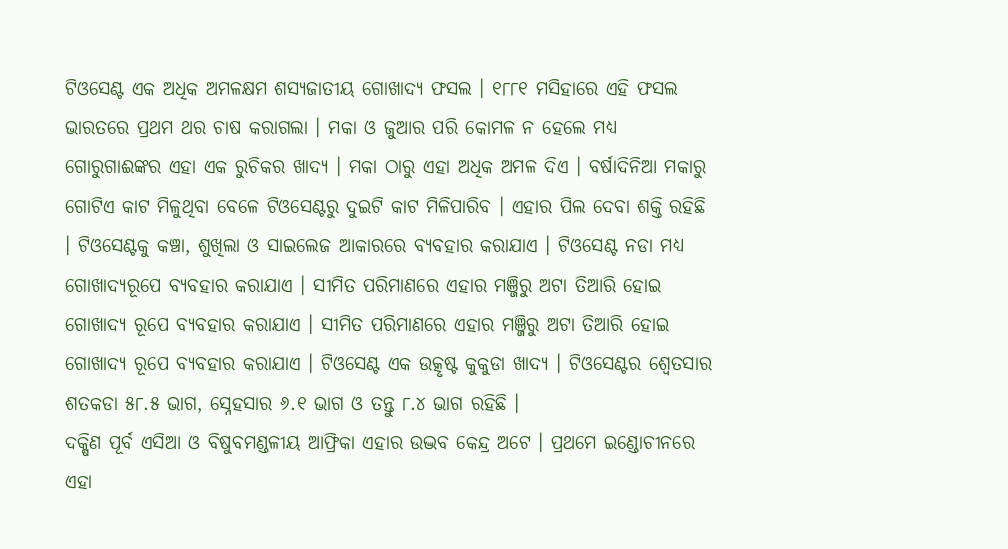ଟିଓସେଣ୍ଟ ଏକ ଅଧିକ ଅମଳକ୍ଷମ ଶସ୍ୟଜାତୀୟ ଗୋଖାଦ୍ୟ ଫସଲ । ୧୮୮୧ ମସିହାରେ ଏହି ଫସଲ ଭାରତରେ ପ୍ରଥମ ଥର ଚାଷ କରାଗଲା । ମକା ଓ ଜୁଆର ପରି କୋମଳ ନ ହେଲେ ମଧ୍ୟ ଗୋରୁଗାଈଙ୍କର ଏହା ଏକ ରୁଚିକର ଖାଦ୍ୟ । ମକା ଠାରୁ ଏହା ଅଧିକ ଅମଳ ଦିଏ । ବର୍ଷାଦିନିଆ ମକାରୁ ଗୋଟିଏ କାଟ ମିଳୁଥିବା ବେଳେ ଟିଓସେଣ୍ଟରୁ ଦୁଇଟି କାଟ ମିଳିପାରିବ । ଏହାର ପିଲ ଦେବା ଶକ୍ତି ରହିଛି । ଟିଓସେଣ୍ଟକୁ କଞ୍ଚା, ଶୁଖିଲା ଓ ସାଇଲେଜ ଆକାରରେ ବ୍ୟବହାର କରାଯାଏ । ଟିଓସେଣ୍ଟ ନଡା ମଧ୍ୟ ଗୋଖାଦ୍ୟରୂପେ ବ୍ୟବହାର କରାଯାଏ । ସୀମିତ ପରିମାଣରେ ଏହାର ମଞ୍ଜିରୁ ଅଟା ତିଆରି ହୋଇ ଗୋଖାଦ୍ୟ ରୂପେ ବ୍ୟବହାର କରାଯାଏ । ସୀମିତ ପରିମାଣରେ ଏହାର ମଞ୍ଜିରୁ ଅଟା ତିଆରି ହୋଇ ଗୋଖାଦ୍ୟ ରୂପେ ବ୍ୟବହାର କରାଯାଏ । ଟିଓସେଣ୍ଟ ଏକ ଉତ୍କୃଷ୍ଟ କୁକୁଡା ଖାଦ୍ୟ । ଟିଓସେଣ୍ଟର ଶ୍ଵେତସାର ଶତକଡା ୫୮.୫ ଭାଗ, ସ୍ନେହସାର ୬.୧ ଭାଗ ଓ ତନ୍ତୁ ୮.୪ ଭାଗ ରହିଛି ।
ଦକ୍ଷିଣ ପୂର୍ବ ଏସିଆ ଓ ବିଷୁବମଣ୍ଡଳୀୟ ଆଫ୍ରିକା ଏହାର ଉଦ୍ଭବ କେନ୍ଦ୍ର ଅଟେ । ପ୍ରଥମେ ଇଣ୍ଡୋଚୀନରେ ଏହା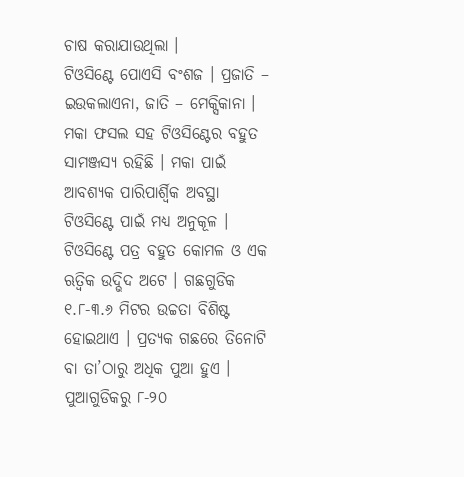ଚାଷ କରାଯାଉଥିଲା ।
ଟିଓସିଣ୍ଟେ ପୋଏସି ବଂଶଜ । ପ୍ରଜାତି – ଇଉକଲାଏନା, ଜାତି – ମେକ୍ସିକାନା ।
ମକା ଫସଲ ସହ ଟିଓସିଣ୍ଟେର ବହୁତ ସାମଞ୍ଜସ୍ୟ ରହିଛି । ମକା ପାଇଁ ଆବଶ୍ୟକ ପାରିପାର୍ଶ୍ଵିକ ଅବସ୍ଥା ଟିଓସିଣ୍ଟେ ପାଇଁ ମଧ୍ୟ ଅନୁକୂଳ । ଟିଓସିଣ୍ଟେ ପତ୍ର ବହୁତ କୋମଳ ଓ ଏକ ଋତ୍ଵିକ ଉଦ୍ଭିଦ ଅଟେ । ଗଛଗୁଡିକ ୧.୮-୩.୬ ମିଟର ଉଚ୍ଚତା ବିଶିଷ୍ଟ ହୋଇଥାଏ । ପ୍ରତ୍ୟକ ଗଛରେ ତିନୋଟି ବା ତା’ଠାରୁ ଅଧିକ ପୁଆ ହୁଏ । ପୁଆଗୁଡିକରୁ ୮-୨୦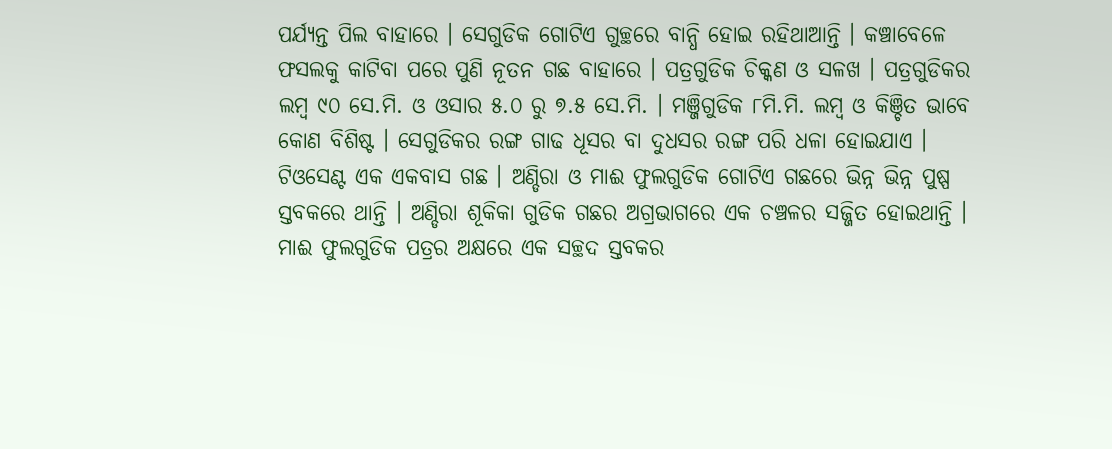ପର୍ଯ୍ୟନ୍ତ ପିଲ ବାହାରେ । ସେଗୁଡିକ ଗୋଟିଏ ଗୁଚ୍ଛରେ ବାନ୍ଧି ହୋଇ ରହିଥାଆନ୍ତି । କଞ୍ଚାବେଳେ ଫସଲକୁ କାଟିବା ପରେ ପୁଣି ନୂତନ ଗଛ ବାହାରେ । ପତ୍ରଗୁଡିକ ଚିକ୍କଣ ଓ ସଳଖ । ପତ୍ରଗୁଡିକର ଲମ୍ବ ୯୦ ସେ.ମି. ଓ ଓସାର ୫.୦ ରୁ ୭.୫ ସେ.ମି. । ମଞ୍ଜିଗୁଡିକ ୮ମି.ମି. ଲମ୍ବ ଓ କିଞ୍ଚିତ ଭାବେ କୋଣ ବିଶିଷ୍ଟ । ସେଗୁଡିକର ରଙ୍ଗ ଗାଢ ଧୂସର ବା ଦୁଧସର ରଙ୍ଗ ପରି ଧଳା ହୋଇଯାଏ ।
ଟିଓସେଣ୍ଟ ଏକ ଏକବାସ ଗଛ । ଅଣ୍ଡିରା ଓ ମାଈ ଫୁଲଗୁଡିକ ଗୋଟିଏ ଗଛରେ ଭିନ୍ନ ଭିନ୍ନ ପୁଷ୍ପ ସ୍ତବକରେ ଥାନ୍ତି । ଅଣ୍ଡିରା ଶୂକିକା ଗୁଡିକ ଗଛର ଅଗ୍ରଭାଗରେ ଏକ ଚଞ୍ଚଳର ସଜ୍ଜିତ ହୋଇଥାନ୍ତି । ମାଈ ଫୁଲଗୁଡିକ ପତ୍ରର ଅକ୍ଷରେ ଏକ ସଚ୍ଛଦ ସ୍ତବକର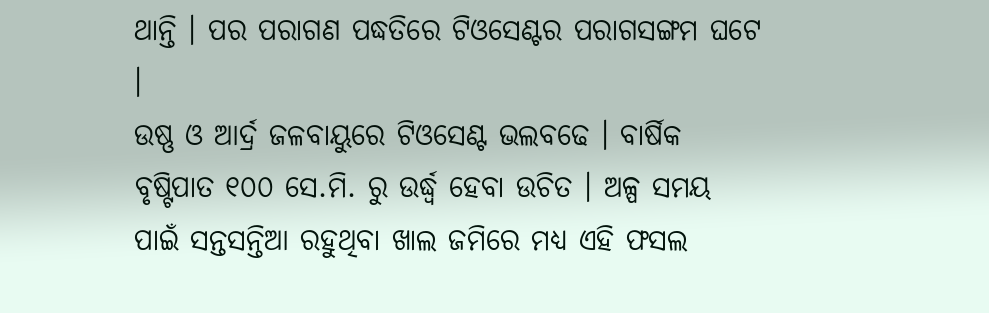ଥାନ୍ତି । ପର ପରାଗଣ ପଦ୍ଧତିରେ ଟିଓସେଣ୍ଟର ପରାଗସଙ୍ଗମ ଘଟେ ।
ଉଷ୍ଣ ଓ ଆର୍ଦ୍ର ଜଳବାୟୁରେ ଟିଓସେଣ୍ଟ ଭଲବଢେ । ବାର୍ଷିକ ବୃଷ୍ଟିପାତ ୧୦୦ ସେ.ମି. ରୁ ଉର୍ଦ୍ଧ୍ଵ ହେବା ଉଚିତ । ଅଳ୍ପ ସମୟ ପାଇଁ ସନ୍ତସନ୍ତିଆ ରହୁଥିବା ଖାଲ ଜମିରେ ମଧ୍ୟ ଏହି ଫସଲ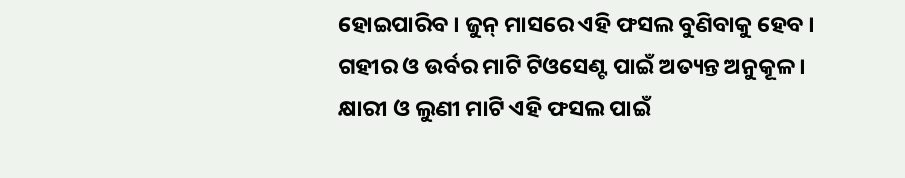ହୋଇପାରିବ । ଜୁନ୍ ମାସରେ ଏହି ଫସଲ ବୁଣିବାକୁ ହେବ ।
ଗହୀର ଓ ଉର୍ବର ମାଟି ଟିଓସେଣ୍ଟ ପାଇଁ ଅତ୍ୟନ୍ତ ଅନୁକୂଳ । କ୍ଷାରୀ ଓ ଲୁଣୀ ମାଟି ଏହି ଫସଲ ପାଇଁ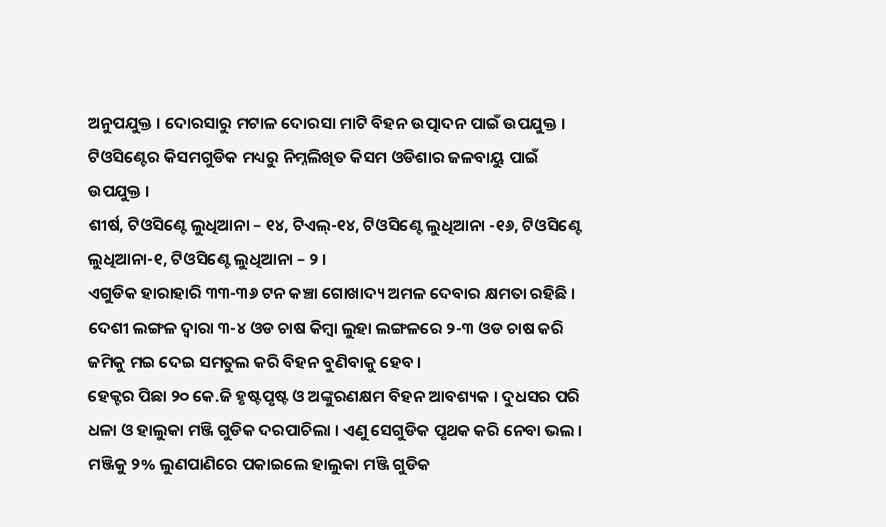ଅନୁପଯୁକ୍ତ । ଦୋରସାରୁ ମଟାଳ ଦୋରସା ମାଟି ବିହନ ଉତ୍ପାଦନ ପାଇଁ ଉପଯୁକ୍ତ ।
ଟିଓସିଣ୍ଟେର କିସମଗୁଡିକ ମଧ୍ୟରୁ ନିମ୍ନଲିଖିତ କିସମ ଓଡିଶାର ଜଳବାୟୁ ପାଇଁ ଉପଯୁକ୍ତ ।
ଶୀର୍ଷ, ଟିଓସିଣ୍ଟେ ଲୁଧିଆନା – ୧୪, ଟିଏଲ୍-୧୪, ଟିଓସିଣ୍ଟେ ଲୁଧିଆନା -୧୬, ଟିଓସିଣ୍ଟେ ଲୁଧିଆନା-୧, ଟିଓସିଣ୍ଟେ ଲୁଧିଆନା – ୨ ।
ଏଗୁଡିକ ହାରାହାରି ୩୩-୩୬ ଟନ କଞ୍ଚା ଗୋଖାଦ୍ୟ ଅମଳ ଦେବାର କ୍ଷମତା ରହିଛି ।
ଦେଶୀ ଲଙ୍ଗଳ ଦ୍ଵାରା ୩-୪ ଓଡ ଚାଷ କିମ୍ବା ଲୁହା ଲଙ୍ଗଳରେ ୨-୩ ଓଡ ଚାଷ କରି ଜମିକୁ ମଇ ଦେଇ ସମତୁଲ କରି ବିହନ ବୁଣିବାକୁ ହେବ ।
ହେକ୍ଟର ପିଛା ୨୦ କେ.ଜି ହୃଷ୍ଟପୃଷ୍ଟ ଓ ଅଙ୍କୁରଣକ୍ଷମ ବିହନ ଆବଶ୍ୟକ । ଦୁଧସର ପରି ଧଳା ଓ ହାଲୁକା ମଞ୍ଜି ଗୁଡିକ ଦରପାଚିଲା । ଏଣୁ ସେଗୁଡିକ ପୃଥକ କରି ନେବା ଭଲ । ମଞ୍ଜିକୁ ୨% ଲୁଣପାଣିରେ ପକାଇଲେ ହାଲୁକା ମଞ୍ଜି ଗୁଡିକ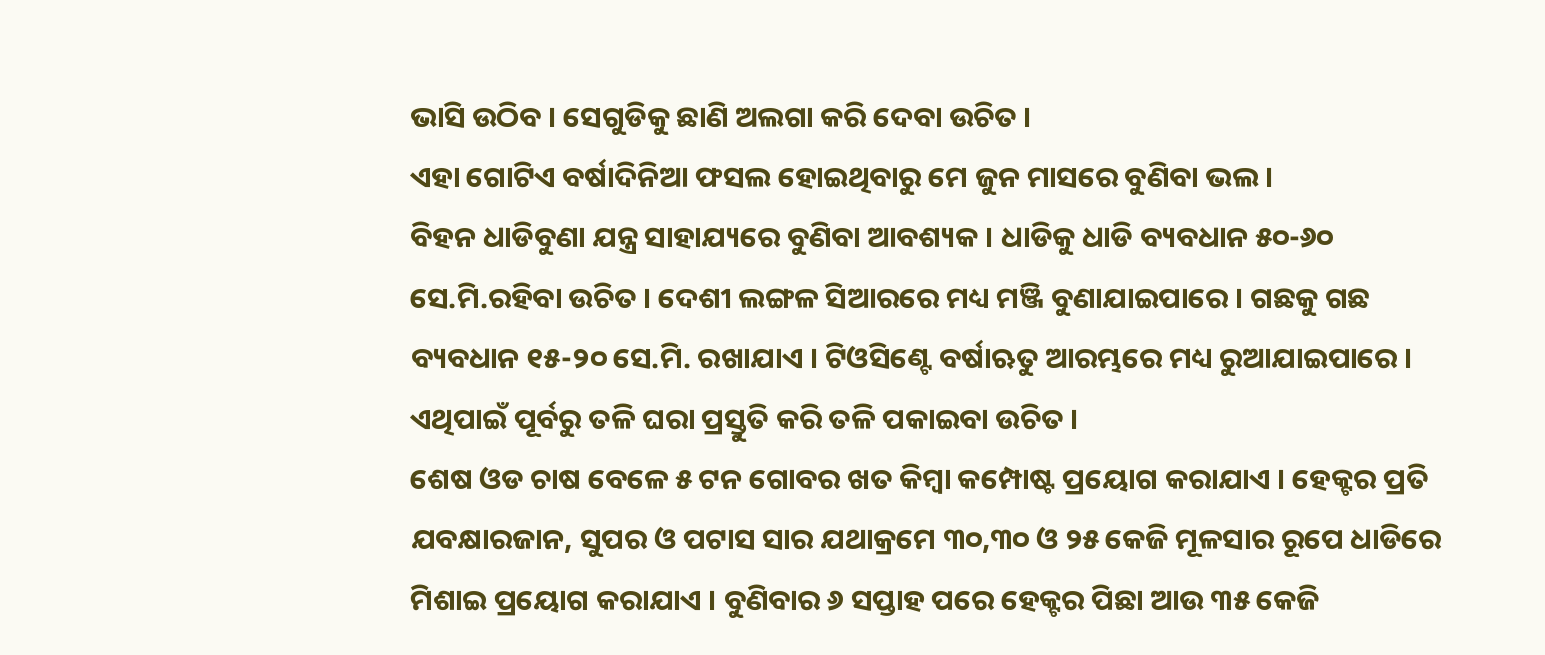ଭାସି ଉଠିବ । ସେଗୁଡିକୁ ଛାଣି ଅଲଗା କରି ଦେବା ଉଚିତ ।
ଏହା ଗୋଟିଏ ବର୍ଷାଦିନିଆ ଫସଲ ହୋଇଥିବାରୁ ମେ ଜୁନ ମାସରେ ବୁଣିବା ଭଲ ।
ବିହନ ଧାଡିବୁଣା ଯନ୍ତ୍ର ସାହାଯ୍ୟରେ ବୁଣିବା ଆବଶ୍ୟକ । ଧାଡିକୁ ଧାଡି ବ୍ୟବଧାନ ୫୦-୬୦ ସେ.ମି.ରହିବା ଉଚିତ । ଦେଶୀ ଲଙ୍ଗଳ ସିଆରରେ ମଧ୍ୟ ମଞ୍ଜି ବୁଣାଯାଇପାରେ । ଗଛକୁ ଗଛ ବ୍ୟବଧାନ ୧୫-୨୦ ସେ.ମି. ରଖାଯାଏ । ଟିଓସିଣ୍ଟେ ବର୍ଷାଋତୁ ଆରମ୍ଭରେ ମଧ୍ୟ ରୁଆଯାଇପାରେ । ଏଥିପାଇଁ ପୂର୍ବରୁ ତଳି ଘରା ପ୍ରସ୍ତୁତି କରି ତଳି ପକାଇବା ଉଚିତ ।
ଶେଷ ଓଡ ଚାଷ ବେଳେ ୫ ଟନ ଗୋବର ଖତ କିମ୍ବା କମ୍ପୋଷ୍ଟ ପ୍ରୟୋଗ କରାଯାଏ । ହେକ୍ଟର ପ୍ରତି ଯବକ୍ଷାରଜାନ, ସୁପର ଓ ପଟାସ ସାର ଯଥାକ୍ରମେ ୩୦,୩୦ ଓ ୨୫ କେଜି ମୂଳସାର ରୂପେ ଧାଡିରେ ମିଶାଇ ପ୍ରୟୋଗ କରାଯାଏ । ବୁଣିବାର ୬ ସପ୍ତାହ ପରେ ହେକ୍ଟର ପିଛା ଆଉ ୩୫ କେଜି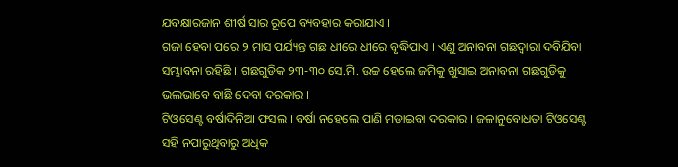ଯବକ୍ଷାରଜାନ ଶୀର୍ଷ ସାର ରୂପେ ବ୍ୟବହାର କରାଯାଏ ।
ଗଜା ହେବା ପରେ ୨ ମାସ ପର୍ଯ୍ୟନ୍ତ ଗଛ ଧୀରେ ଧୀରେ ବୃଦ୍ଧିପାଏ । ଏଣୁ ଅନାବନା ଗଛଦ୍ଵାରା ଦବିଯିବା ସମ୍ଭାବନା ରହିଛି । ଗଛଗୁଡିକ ୨୩-୩୦ ସେ.ମି. ଉଚ୍ଚ ହେଲେ ଜମିକୁ ଖୁସାଇ ଅନାବନା ଗଛଗୁଡିକୁ ଭଲଭାବେ ବାଛି ଦେବା ଦରକାର ।
ଟିଓସେଣ୍ଟ ବର୍ଷାଦିନିଆ ଫସଲ । ବର୍ଷା ନହେଲେ ପାଣି ମଡାଇବା ଦରକାର । ଜଳାନୁବୋଧତା ଟିଓସେଣ୍ଟ ସହି ନପାରୁଥିବାରୁ ଅଧିକ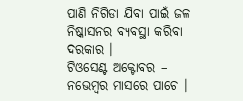ପାଣି ନିଗିଡା ଯିବା ପାଇଁ ଜଳ ନିଷ୍କାସନର ବ୍ୟବସ୍ଥା କରିବା ଦରକାର ।
ଟିଓସେଣ୍ଟ ଅକ୍ଟୋବର – ନଭେମ୍ବର ମାସରେ ପାଚେ ।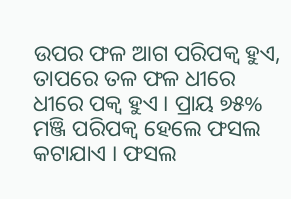ଉପର ଫଳ ଆଗ ପରିପକ୍ଵ ହୁଏ, ତାପରେ ତଳ ଫଳ ଧୀରେ ଧୀରେ ପକ୍ଵ ହୁଏ । ପ୍ରାୟ ୭୫% ମଞ୍ଜି ପରିପକ୍ଵ ହେଲେ ଫସଲ କଟାଯାଏ । ଫସଲ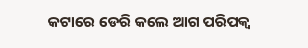କଟାରେ ଡେରି କଲେ ଆଗ ପରିପକ୍ଵ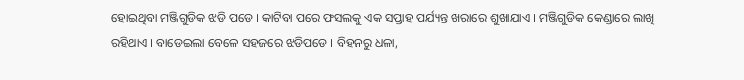ହୋଇଥିବା ମଞ୍ଜିଗୁଡିକ ଝଡି ପଡେ । କାଟିବା ପରେ ଫସଲକୁ ଏକ ସପ୍ତାହ ପର୍ଯ୍ୟନ୍ତ ଖରାରେ ଶୁଖାଯାଏ । ମଞ୍ଜିଗୁଡିକ କେଣ୍ଡାରେ ଲାଖି ରହିଥାଏ । ବାଡେଇଲା ବେଳେ ସହଜରେ ଝଡିପଡେ । ବିହନରୁ ଧଳା,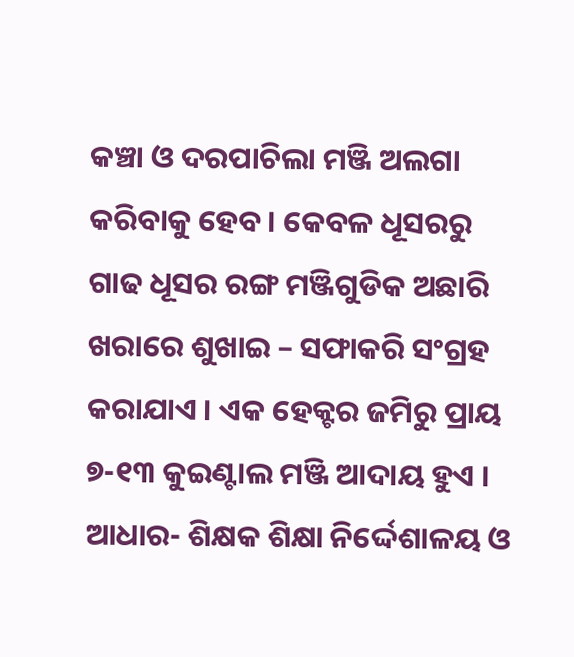କଞ୍ଚା ଓ ଦରପାଚିଲା ମଞ୍ଜି ଅଲଗା କରିବାକୁ ହେବ । କେବଳ ଧୂସରରୁ ଗାଢ ଧୂସର ରଙ୍ଗ ମଞ୍ଜିଗୁଡିକ ଅଛାରି ଖରାରେ ଶୁଖାଇ – ସଫାକରି ସଂଗ୍ରହ କରାଯାଏ । ଏକ ହେକ୍ଟର ଜମିରୁ ପ୍ରାୟ ୭-୧୩ କୁଇଣ୍ଟାଲ ମଞ୍ଜି ଆଦାୟ ହୁଏ ।
ଆଧାର- ଶିକ୍ଷକ ଶିକ୍ଷା ନିର୍ଦ୍ଦେଶାଳୟ ଓ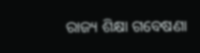ରାଜ୍ୟ ଶିକ୍ଷା ଗବେଷଣା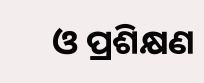ଓ ପ୍ରଶିକ୍ଷଣ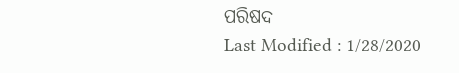ପରିଷଦ
Last Modified : 1/28/2020